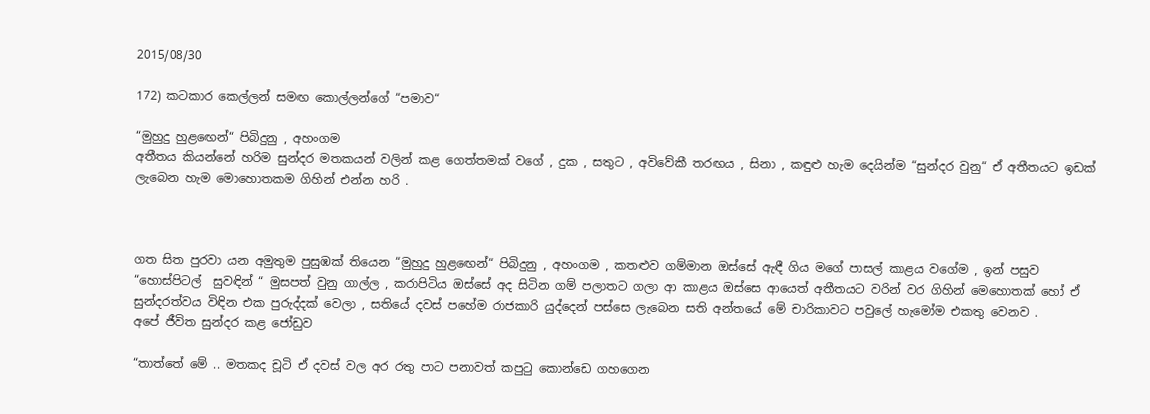2015/08/30

172) කටකාර කෙල්ලන් සමඟ කොල්ලන්ගේ “පමාව“

“මුහුදු හුළඟෙන්“ පිබිදුනු , අහංගම
අතීතය කියන්නේ හරිම සුන්දර මතකයන් වලින් කළ ගෙත්තමක් වගේ , දුක , සතුට , අවිවේකී තරඟය , සිනා , කඳුළු හැම දෙයින්ම “සුන්දර වුනු“ ඒ අතීතයට ඉඩක් ලැබෙන හැම මොහොතකම ගිහින් එන්න හරි .



ගත සිත පුරවා යන අමුතුම පුසුඹක් තියෙන “මුහුදු හුළඟෙන්“ පිබිදුනු , අහංගම , කතළුව ගම්මාන ඔස්සේ ඇඳී ගිය මගේ පාසල් කාළය වගේම , ඉන් පසුව “හොස්පිටල්  සුවඳින් “ මුසපත් වුනු ගාල්ල , කරාපිටිය ඔස්සේ අද සිටින ගම් පලාතට ගලා ආ කාළය ඔස්සෙ ආයෙත් අතීතයට වරින් වර ගිහින් මෙහොතක් හෝ ඒ සුන්දරත්වය විඳින එක පුරුද්දක් වෙලා , සතියේ දවස් පහේම රාජකාරි යුද්දෙන් පස්සෙ ලැබෙන සති අන්තයේ මේ චාරිකාවට පවුලේ හැමෝම එකතු වෙනව .
අපේ ජීවිත සුන්දර කළ ජෝඩුව

“තාත්තේ මේ .. මතකද චූටි ඒ දවස් වල අර රතු පාට පනාවත් කපුටු කොන්ඩෙ ගහගෙන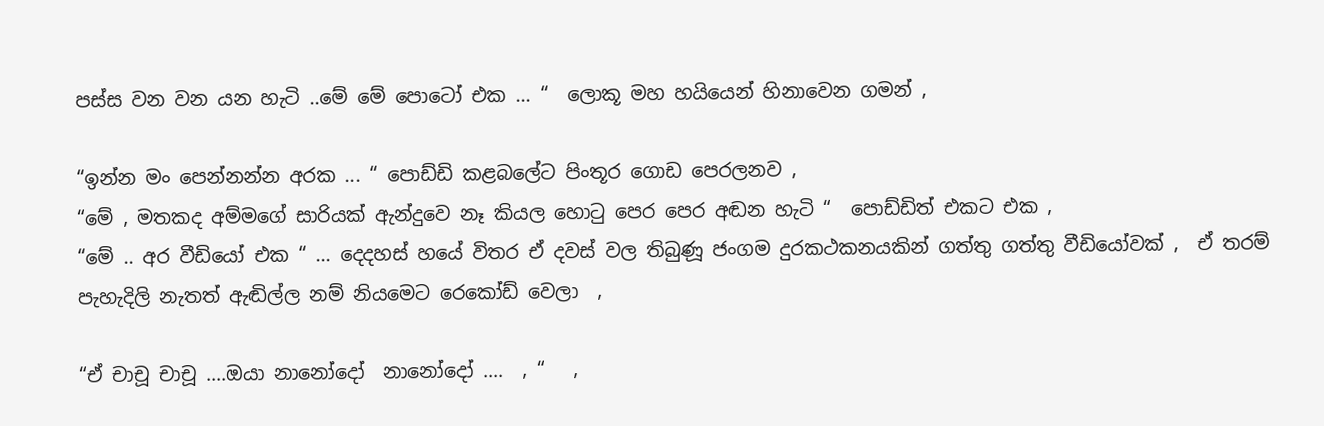පස්ස වන වන යන හැටි ..මේ මේ පොටෝ එක ... “  ලොකූ මහ හයියෙන් හිනාවෙන ගමන් ,

“ඉන්න මං පෙන්නන්න අරක ... “ පොඩ්ඩි කළබලේට පිංතූර ගොඩ පෙරලනව ,
“මේ , මතකද අම්මගේ සාරියක් ඇන්දුවෙ නෑ කියල හොටු පෙර පෙර අඬන හැටි “  පොඩ්ඩිත් එකට එක ,
“මේ .. අර වීඩියෝ එක “ ... දෙදහස් හයේ විතර ඒ දවස් වල තිබුණූ ජංගම දුරකථකනයකින් ගත්තු ගත්තු වීඩියෝවක් ,  ඒ තරම් පැහැදිලි නැතත් ඇඬිල්ල නම් නියමෙට රෙකෝඩ් වෙලා  ,

“ඒ චාචූ චාචූ ....ඔයා නානෝදෝ  නානෝදෝ ....  , “   ,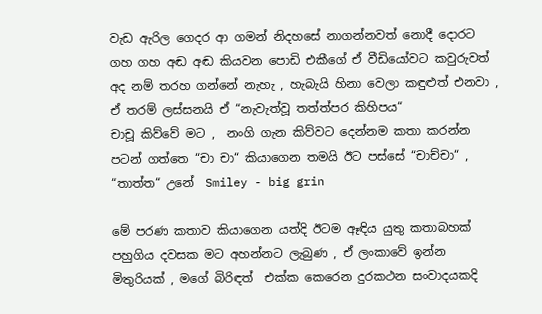වැඩ ඇරිල ගෙදර ආ ගමන් නිදහසේ නාගන්නවත් නොදී දොරට ගහ ගහ අඬ අඬ කියවන පොඩි එකීගේ ඒ වීඩියෝවට කවුරුවත් අද නම් තරහ ගන්නේ නැහැ , හැබැයි හිනා වෙලා කඳුළුත් එනවා , ඒ තරම් ලස්සනයි ඒ “නැවැත්වූ තත්ත්පර කිහිපය“
චාචූ කිව්වේ මට ,  නංගි ගැන කිව්වට දෙන්නම කතා කරන්න පටන් ගත්තෙ “චා චා“ කියාගෙන තමයි ඊට පස්සේ “චාච්චා“ , “තාත්ත“ උනේ  Smiley - big grin

මේ පරණ කතාව කියාගෙන යත්දි ඊටම ඈඳිය යුතු කතාබහක් පහුගිය දවසක මට අහන්නට ලැබුණ , ඒ ලංකාවේ ඉන්න මිතුරියක් , මගේ බිරිඳත්  එක්ක කෙරෙන දුරකථන සංවාදයකදි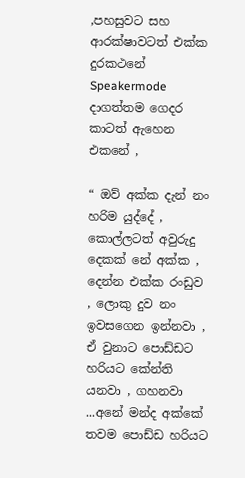,පහසුවට සහ  ආරක්ෂාවටත් එක්ක  දුරකථනේ Speakermode දාගත්තම ගෙදර කාටත් ඇහෙන එකනේ ,

“ ඔව් අක්ක දැන් නං හරිම යුද්දේ , කොල්ලටත් අවුරුදු දෙකක් නේ අක්ක , දෙන්න එක්ක රංඩුව , ලොකු දුව නං ඉවසගෙන ඉන්නවා , ඒ වුනාට පොඩ්ඩට හරියට කේන්ති යනවා , ගහනවා ...අනේ මන්ද අක්කේ තවම පොඩ්ඩ හරියට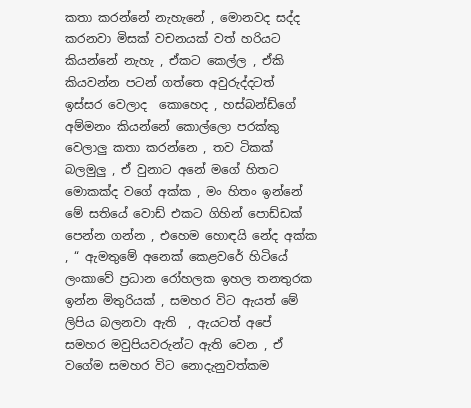කතා කරන්නේ නැහැනේ , මොනවද සද්ද කරනවා මිසක් වචනයක් වත් හරියට කියන්නේ නැහැ , ඒකට කෙල්ල , ඒකි කියවන්න පටන් ගත්තෙ අවුරුද්දටත් ඉස්සර වෙලාද  කොහෙද , හස්බන්ඩ්ගේ අම්මනං කියන්නේ කොල්ලො පරක්කු වෙලාලු කතා කරන්නෙ , තව ටිකක් බලමුලු , ඒ වුනාට අනේ මගේ හිතට මොකක්ද වගේ අක්ක , මං හිතං ඉන්නේ මේ සතියේ වොඩ් එකට ගිහින් පොඩ්ඩක් පෙන්න ගන්න , එහෙම හොඳයි නේද අක්ක , “ ඇමතුමේ අනෙක් කෙළවරේ හිටියේ ලංකාවේ ප්‍රධාන රෝහලක ඉහල තනතුරක ඉන්න මිතුරියක් , සමහර විට ඇයත් මේ ලිපිය බලනවා ඇති  , ඇයටත් අපේ සමහර මවුපියවරුන්ට ඇති වෙන , ඒ වගේම සමහර විට නොදැනුවත්කම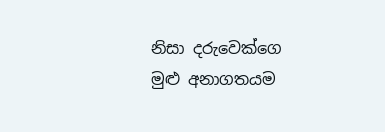නිසා දරුවෙක්ගෙ මුළු අනාගතයම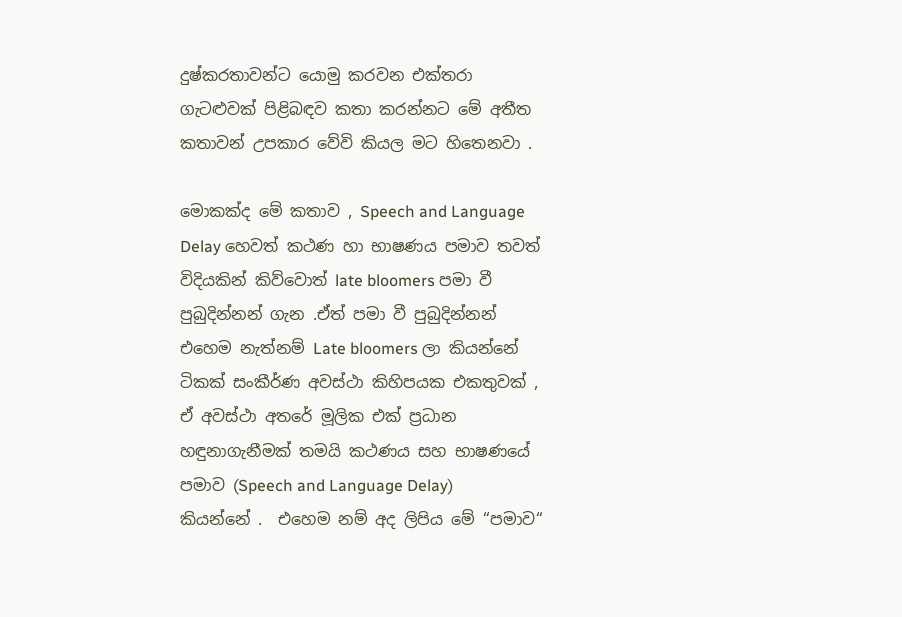දුෂ්කරතාවන්ට යොමු කරවන එක්තරා ගැටළුවක් පිළිබඳව කතා කරන්නට මේ අතීත කතාවන් උපකාර වේවි කියල මට හිතෙනවා .

මොකක්ද මේ කතාව , Speech and Language Delay හෙවත් කථණ හා භාෂණය පමාව තවත් විදියකින් කිව්වොත් late bloomers පමා වී පුබුදින්නන් ගැන .ඒත් පමා වී පුබුදින්නන් එහෙම නැත්නම් Late bloomers ලා කියන්නේ ටිකක් සංකීර්ණ අවස්ථා කිහිපයක එකතුවක් , ඒ අවස්ථා අතරේ මූලික එක් ප්‍රධාන හඳුනාගැනීමක් තමයි කථණය සහ භාෂණයේ පමාව (Speech and Language Delay)  කියන්නේ .  එහෙම නම් අද ලිපිය මේ “පමාව“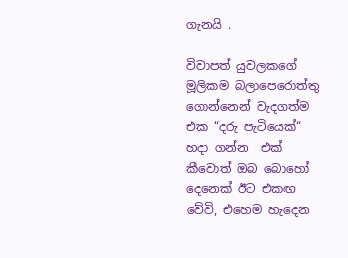ගැනයි .

විවාපත් යුවලකගේ මූලිකම බලාපෙරොත්තු ගොන්නෙන් වැදගත්ම එක “දරු පැටියෙක්“ හදා ගන්න  එක් කීවොත් ඔබ බොහෝ දෙනෙක් ඊට එකඟ වේවි, එහෙම හැදෙන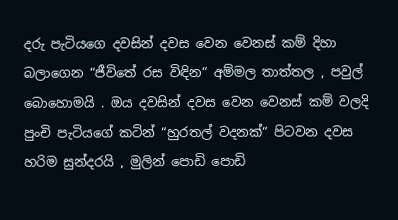දරු පැටියගෙ දවසින් දවස වෙන වෙනස් කම් දිහා බලාගෙන “ජීවිතේ රස විඳින“ අම්මල තාත්තල , පවුල් බොහොමයි . ඔය දවසින් දවස වෙන වෙනස් කම් වලදි පුංචි පැටියගේ කටින් “හුරතල් වදනක්“ පිටවන දවස හරිම සුන්දරයි , මුලින් පොඩි පොඩි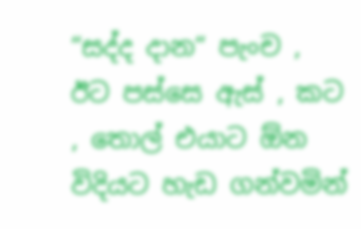“සද්ද දාන“ පැංච , ඊට පස්සෙ ඇස් , කට , තොල් එයාට ඕන විදියට හැඩ ගන්වමින්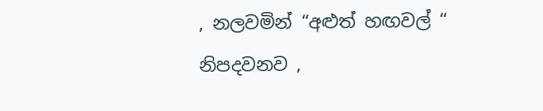, නලවමින් “අළුත් හඟවල් “ නිපදවනව ,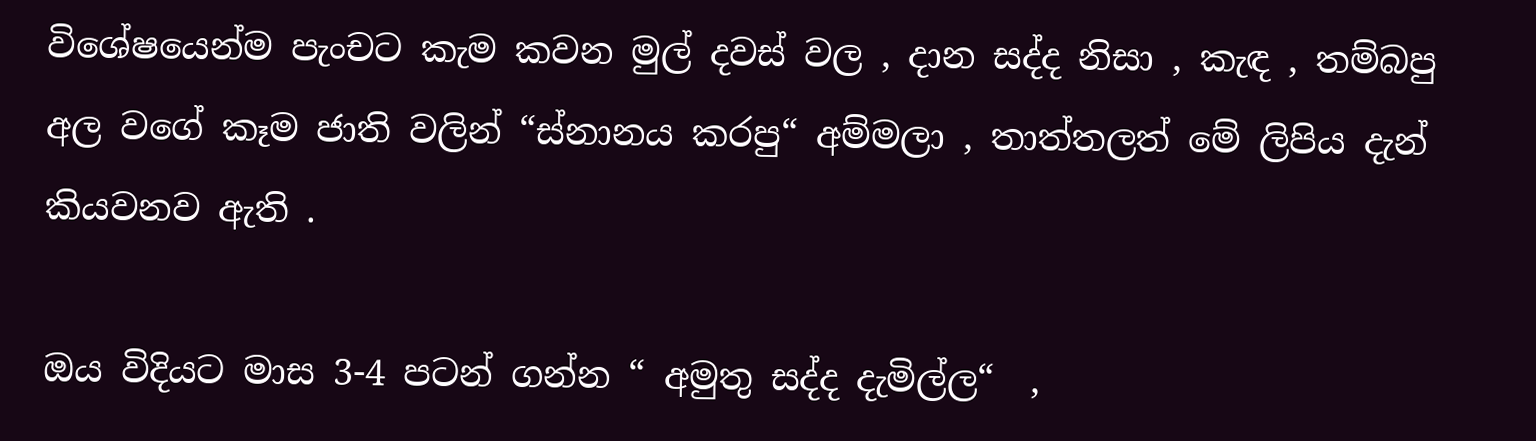විශේෂයෙන්ම පැංචට කැම කවන මුල් දවස් වල , දාන සද්ද නිසා , කැඳ , තම්බපු අල වගේ කෑම ජාති වලින් “ස්නානය කරපු“ අම්මලා , තාත්තලත් මේ ලිපිය දැන් කියවනව ඇති .

ඔය විදියට මාස 3-4 පටන් ගන්න “ අමුතු සද්ද දැමිල්ල“  ,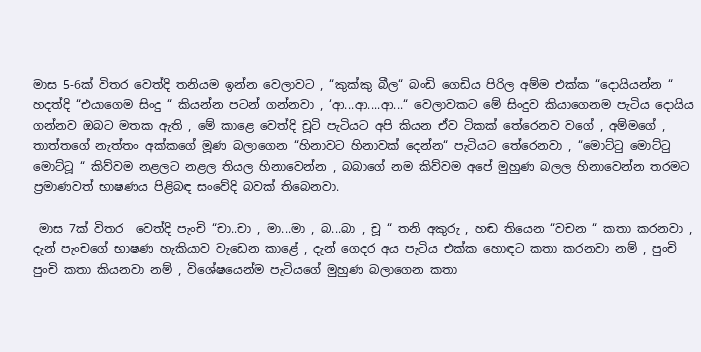මාස 5-6ක් විතර වෙත්දි තනියම ඉන්න වෙලාවට , “කුක්කු බීල“ බංඩි ගෙඩිය පිරිල අම්ම එක්ක “දොයියන්න “ හදත්දි “එයාගෙම සිංදු “ කියන්න පටන් ගන්නවා , ‘ආ...ආ....ආ...“ වෙලාවකට මේ සිංදුව කියාගෙනම පැටිය දොයිය ගන්නව ඔබට මතක ඇති , මේ කාළෙ වෙත්දි චූටි පැටියට අපි කියන ඒව ටිකක් තේරෙනව වගේ , අම්මගේ , තාත්තගේ නැත්තං අක්කගේ මූණ බලාගෙන “හිනාවට හිනාවක් දෙන්න“ පැටියට තේරෙනවා , “මොට්ටු මොට්ටු මොට්ටූ “ කිව්වම නළලට නළල තියල හිනාවෙන්න , බබාගේ නම කිව්වම අපේ මුහුණ බලල හිනාවෙන්න තරමට ප්‍රමාණවත් භාෂණය පිළිබඳ සංවේදි බවක් තිබෙනවා.

 මාස 7ක් විතර  වෙත්දි පැංචි “චා..චා , මා...මා , බ...බා , චූ “ තනි අකුරු , හඬ තියෙන “වචන “ කතා කරනවා , දැන් පැංචගේ භාෂණ හැකියාව වැඩෙන කාළේ , දැන් ගෙදර අය පැටිය එක්ක හොඳට කතා කරනවා නම් , පුංචි පුංචි කතා කියනවා නම් , විශේෂයෙන්ම පැටියගේ මුහුණ බලාගෙන කතා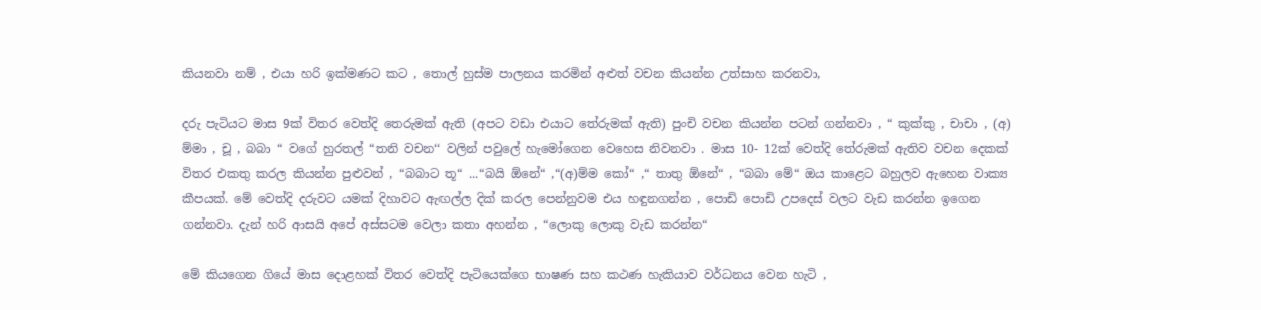කියනවා නම් , එයා හරි ඉක්මණට කට , තොල් හුස්ම පාලනය කරමින් අළුත් වචන කියන්න උත්සාහ කරනවා,

දරු පැටියට මාස 9ක් විතර වෙත්දි තෙරුමක් ඇති (අපට වඩා එයාට තේරුමක් ඇති) පුංචි වචන කියන්න පටන් ගන්නවා , “ කුක්කු , චාචා , (අ) ම්මා , චූ , බබා “ වගේ හුරතල් “තනි වචන‘‘ වලින් පවුලේ හැමෝගෙන වෙහෙස නිවනවා . මාස 10- 12ක් වෙත්දි තේරුමක් ඇතිව වචන දෙකක් විතර එකතු කරල කියන්න පුළුවන් , “බබාට තූ“ ...“බයි ඕනේ“ ,“(අ)ම්ම කෝ“ ,“ තාතු ඕනේ“ , “බබා මේ“ ඔය කාළෙට බහුලව ඇහෙන වාක්‍ය කීපයක්. මේ වෙත්දි දරුවට යමක් දිහාවට ඇඟල්ල දික් කරල පෙන්නුවම එය හඳුනගන්න , පොඩි පොඩි උපදෙස් වලට වැඩ කරන්න ඉගෙන ගන්නවා. දැන් හරි ආසයි අපේ අස්සටම වෙලා කතා අහන්න , “ලොකු ලොකු වැඩ කරන්න“

මේ කියගෙන ගියේ මාස දොළහක් විතර වෙත්දි පැටියෙක්ගෙ භාෂණ සහ කථණ හැකියාව වර්ධනය වෙන හැටි ,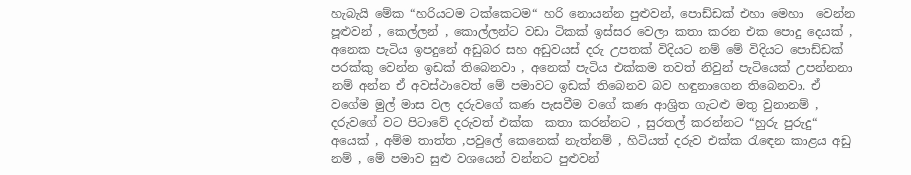හැබැයි මේක “හරියටම ටක්කෙටම“ හරි නොයන්න පුළුවන්, පොඩ්ඩක් එහා මෙහා  වෙන්න පූළුවන් , කෙල්ලන් , කොල්ලන්ට වඩා ටිකක් ඉස්සර වෙලා කතා කරන එක පොදු දෙයක් , අනෙක පැටිය ඉපදුනේ අඩුබර සහ අඩුවයස් දරු උපතක් විදියට නම් මේ විදියට පොඩ්ඩක් පරක්කු වෙන්න ඉඩක් තිබෙනවා , අනෙක් පැටිය එක්කම තවත් නිවුන් පැටියෙක් උපන්නනා නම් අන්න ඒ අවස්ථාවෙත් මේ පමාවට ඉඩක් තිබෙනව බව හඳුනාගෙන තිබෙනවා. ඒ වගේම මුල් මාස වල දරුවගේ කණ පැසවීම වගේ කණ ආශ්‍රිත ගැටළු මතු වුනානම් , දරුවගේ වට පිටාවේ දරුවත් එක්ක  කතා කරන්නට , සුරතල් කරන්නට “හුරු පුරුදු“ අයෙක් , අම්ම තාත්ත ,පවුලේ කෙනෙක් නැත්නම් , හිටියත් දරුව එක්ක රැඳෙන කාළය අඩු නම් , මේ පමාව සුළු වශයෙන් වන්නට පුළුවන්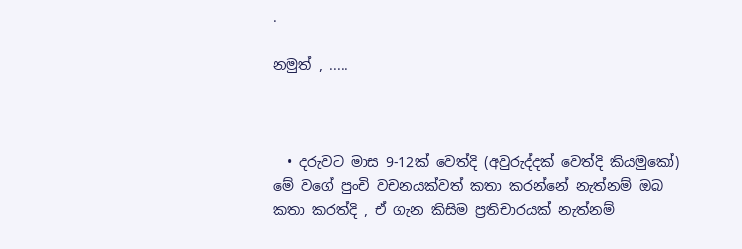.

නමුත් , .....



  • දරුවට මාස 9-12ක් වෙත්දි (අවුරුද්දක් වෙත්දි කියමුකෝ) මේ වගේ පුංචි වචනයක්වත් කතා කරන්නේ නැත්නම් ඔබ කතා කරත්දි , ඒ ගැන කිසිම ප්‍රතිචාරයක් නැත්නම්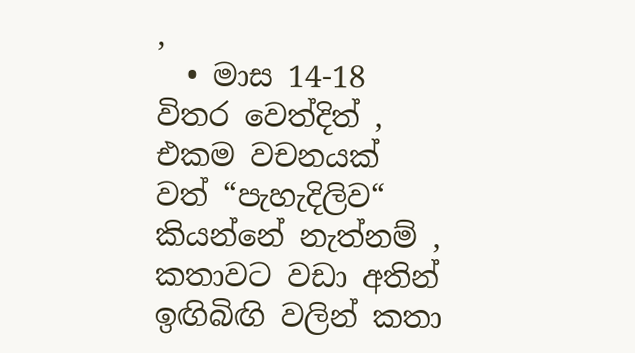,
  • මාස 14-18 විතර වෙත්දිත් , එකම වචනයක් වත් “පැහැදිලිව“ කියන්නේ නැත්නම් , කතාවට වඩා අතින් ඉඟිබිඟි වලින් කතා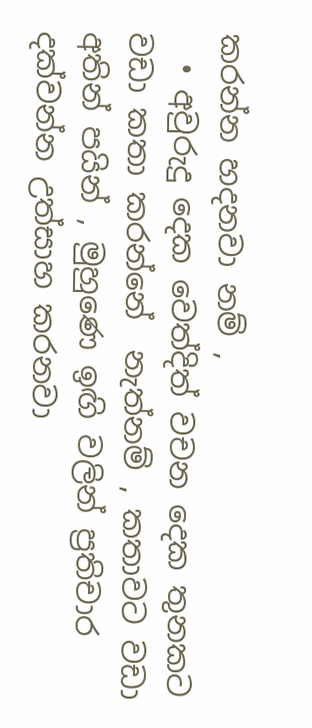කරන්න හදනවා නම් ,
  • අවුරුදු දෙක වෙත්දිත් වචන දෙක තුනකට වඩා කතා කරන්නේ  නැත්නම් , කතාවට වඩා අතින් පයින් , මුහුණෙ ඉඟි වලින් ප්‍රතිචාර දක්වන්න උත්සාහ කරනවා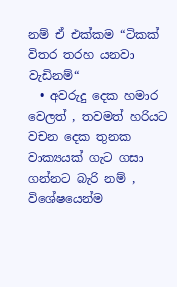නම් ඒ එක්කම “ටිකක් විතර තරහ යනවා වැඩිනම්“
  • අවරුදු දෙක හමාර වෙලත් , තවමත් හරියට වචන දෙක තුනක වාක්‍යයක් ගැට ගසා ගන්නට බැරි නම් , විශේෂයෙන්ම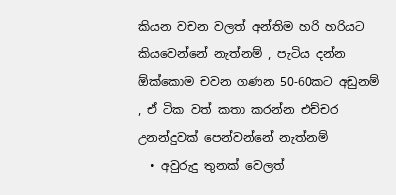කියන වචන වලත් අන්තිම හරි හරියට කියවෙන්නේ නැත්නම් , පැටිය දන්න ඕක්කොම චවන ගණන 50-60කට අඩුනම් , ඒ ටික වත් කතා කරන්න එච්චර උනන්දුවක් පෙන්වන්නේ නැත්නම්
  • අවුරුදු තුනක් වෙලත්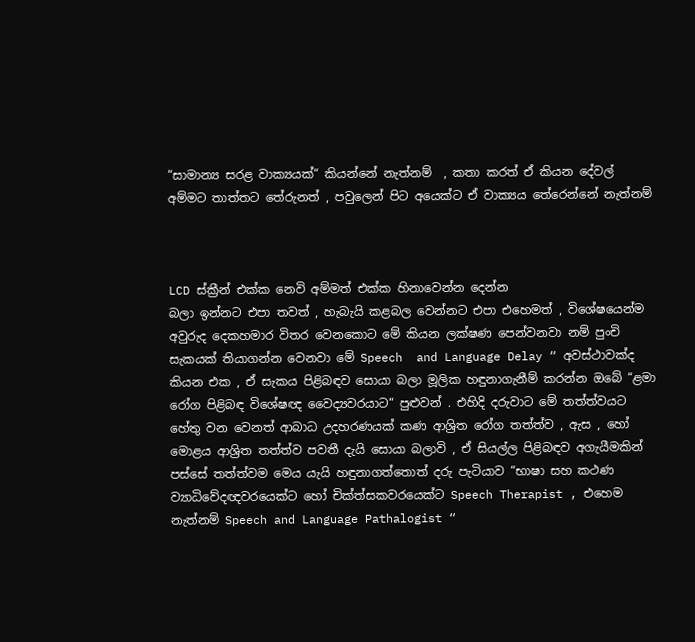“සාමාන්‍ය සරළ වාක්‍යයක්“ කියන්නේ නැත්නම්  , කතා කරත් ඒ කියන දේවල් අම්මට තාත්තට තේරුනත් , පවුලෙන් පිට අයෙක්ට ඒ වාක්‍යය තේරෙන්නේ නැත්නම්



LCD ස්ක්‍රීන් එක්ක නෙවි අම්මත් එක්ක හිනාවෙන්න දෙන්න
බලා ඉන්නට එපා තවත් , හැබැයි කළබල වෙන්නට එපා එහෙමත් , විශේෂයෙන්ම අවුරුද දෙකහමාර විතර වෙනකොට මේ කියන ලක්ෂණ පෙන්වනවා නම් පුංචි සැකයක් තියාගන්න වෙනවා මේ Speech  and Language Delay “ අවස්ථාවක්ද කියන එක , ඒ සැකය පිළිබඳව සොයා බලා මූලික හඳුනාගැනීම් කරන්න ඔබේ “ළමා රෝග පිළිබඳ විශේෂඥ වෛද්‍යවරයාට“ පුළුවන් . එහිදි දරුවාට මේ තත්ත්වයට හේතු වන වෙනත් ආබාධ උදහරණයක් කණ ආශ්‍රිත රෝග තත්ත්ව , ඇස , හෝ මොළය ආශ්‍රිත තත්ත්ව පවතී දැයි සොයා බලාවි , ඒ සියල්ල පිළිබඳව අගැයීමකින් පස්සේ තත්ත්වම මෙය යැයි හඳුනාගත්තොත් දරු පැටියාව “භාෂා සහ කථණ ව්‍යාධිවේදඥවරයෙක්ට හෝ චික්ත්සකවරයෙක්ට Speech Therapist , එහෙම නැත්නම් Speech and Language Pathalogist “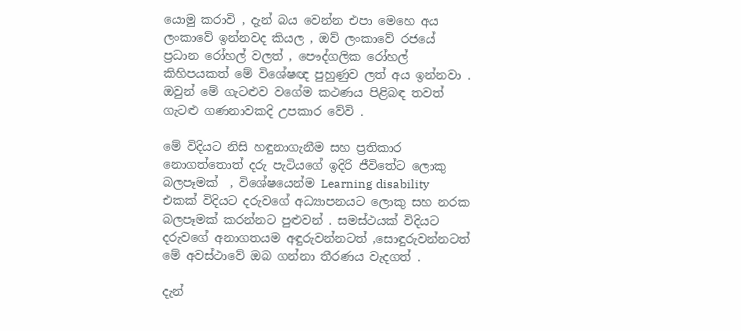යොමු කරාවි , දැන් බය වෙන්න එපා මෙහෙ අය ලංකාවේ ඉන්නවද කියල , ඔව් ලංකාවේ රජයේ ප්‍රධාන රෝහල් වලත් ‍, පෞද්ගලික රෝහල් කිහිපයකත් මේ විශේෂඥ පුහුණුව ලත් අය ඉන්නවා . ඔවුන් මේ ගැටළුව වගේම කථණය පිළිබඳ තවත් ගැටළු ගණනාවකදි උපකාර වේවි .

මේ විදියට නිසි හඳුනාගැනීම සහ ප්‍රතිකාර නොගත්තොත් දරු පැටියගේ ඉදිරි ජීවිතේට ලොකු බලපෑමක්  , විශේෂයෙන්ම Learning disability  එකක් විදියට දරුවගේ අධ්‍යාපනයට ලොකු සහ නරක බලපෑමක් කරන්නට පුළුවන් . සමස්ථයක් විදියට දරුවගේ අනාගතයම අඳුරුවන්නටත් ,සොඳුරුවන්නටත් මේ අවස්ථාවේ ඔබ ගන්නා තීරණය වැදගත් .

දැන්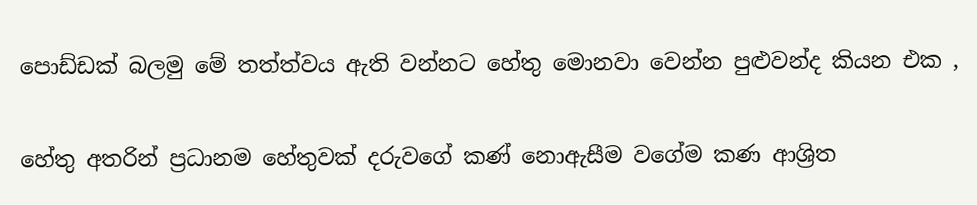පොඩ්ඩක් බලමු මේ තත්ත්වය ඇති වන්නට හේතු මොනවා වෙන්න පුළුවන්ද කියන එක ,

හේතු අතරින් ප්‍රධානම හේතුවක් දරුවගේ කණ් නොඇසීම වගේම කණ ආශ්‍රිත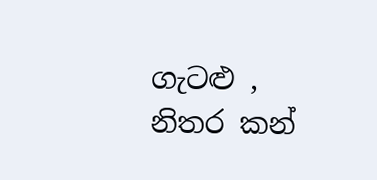ගැටළු , නිතර කන්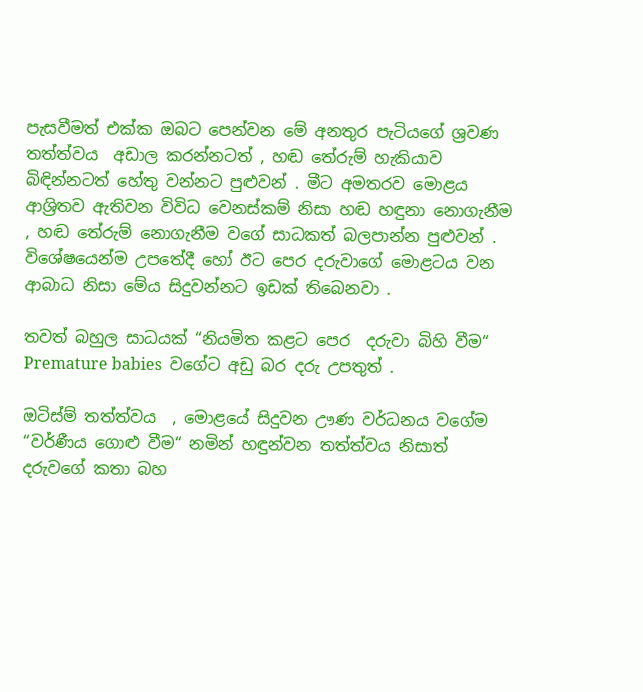පැසවීමත් එක්ක ඔබට පෙන්වන මේ අනතුර පැටියගේ ශ්‍රවණ තත්ත්වය  අඩාල කරන්නටත් , හඬ තේරුම් හැකියාව බිඳින්නටත් හේතු වන්නට පුළුවන් . මීට අමතරව මොළය ආශ්‍රිතව ඇතිවන විවිධ වෙනස්කම් නිසා හඬ හඳුනා නොගැනීම , හඬ තේරුම් නොගැනීම වගේ සාධකත් බලපාන්න පුළුවන් . විශේෂයෙන්ම උපතේදී හෝ ඊට පෙර දරුවාගේ මොළටය වන ආබාධ නිසා මේය සිදුවන්නට ඉඩක් තිබෙනවා .

තවත් බහුල සාධයක් “නියමිත කළට පෙර  දරුවා බිහි වීම“ Premature babies  වගේට අඩු බර දරු උපතුත් .

ඔටිස්ම් තත්ත්වය  , මොළයේ සිදුවන ඌණ වර්ධනය වගේම “වර්ණීය ගොළු වීම“ නමින් හඳුන්වන තත්ත්වය නිසාත් දරුවගේ කතා බහ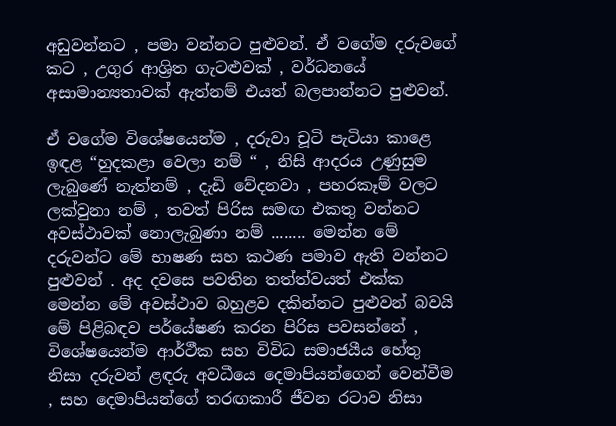අඩුවන්නට , පමා වන්නට පුළුවන්. ඒ වගේම දරුවගේ කට , උගුර ආශ්‍රිත ගැටළුවක් , වර්ධනයේ අසාමාන්‍යතාවක් ඇත්නම් එයත් බලපාන්නට පුළුවන්.

ඒ වගේම විශේෂයෙන්ම , දරුවා චූටි පැටියා කාළෙ ඉඳළ “හුදකළා වෙලා නම් “ , නිසි ආදරය උණුසුම ලැබුණේ නැත්නම් , දැඩි වේදනවා , පහරකෑම් වලට ලක්වුනා නම් , තවත් පිරිස සමඟ එකතු වන්නට අවස්ථාවක් නොලැබුණා නම් ........ මෙන්න මේ දරුවන්ට මේ භාෂණ සහ කථණ පමාව ඇති වන්නට පුළුවන් . අද දවසෙ පවතින තත්ත්වයත් එක්ක මෙන්න මේ අවස්ථාව බහුළව දකින්නට පුළුවන් බවයි මේ පිළිබඳව පර්යේෂණ කරන පිරිස පවසන්නේ , විශේෂයෙන්ම ආර්ථීක සහ විවිධ සමාජයීය හේතු නිසා දරුවන් ළඳරු අවධීයෙ දෙමාපියන්ගෙන් වෙන්වීම , සහ දෙමාපියන්ගේ තරඟකාරී ජීවන රටාව නිසා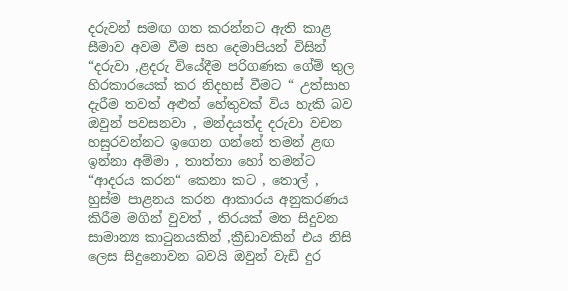දරුවන් සමඟ ගත කරන්නට ඇති කාළ සීමාව අවම වීම සහ දෙමාපියන් විසින් “දරුවා ,ළදරු වියේදීම පරිගණක ගේම් තුල හිරකාරයෙක් කර නිදහස් වීමට “ උත්සාහ දැරීම තවත් අළුත් හේතුවක් විය හැකි බව ඔවුන් පවසනවා , මන්දයත්ද දරුවා වචන හසුරවන්නට ඉගෙන ගන්නේ තමන් ළඟ ඉන්නා අම්මා , තාත්තා හෝ තමන්ට “ආදරය කරන“ කෙනා කට , තොල් , හුස්ම පාළනය කරන ආකාරය අනුකරණය කිරීම මගින් වුවත් , තිරයක් මත සිදුවන සාමාන්‍ය කාටුනයකින් ,ක්‍රීඩාවකින් එය නිසි ලෙස සිදුනොවන බවයි ඔවුන් වැඩි දුර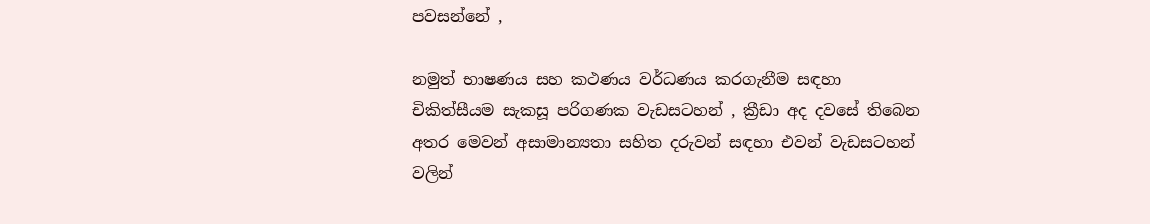පවසන්නේ ,

නමුත් භාෂණය සහ කථණය වර්ධණය කරගැනීම සඳහා චිකිත්සීයම සැකසූ පරිගණක වැඩසටහන් , ක්‍රීඩා අද දවසේ තිබෙන අතර මෙවන් අසාමාන්‍යතා සහිත දරුවන් සඳහා එවන් වැඩසටහන් වලින්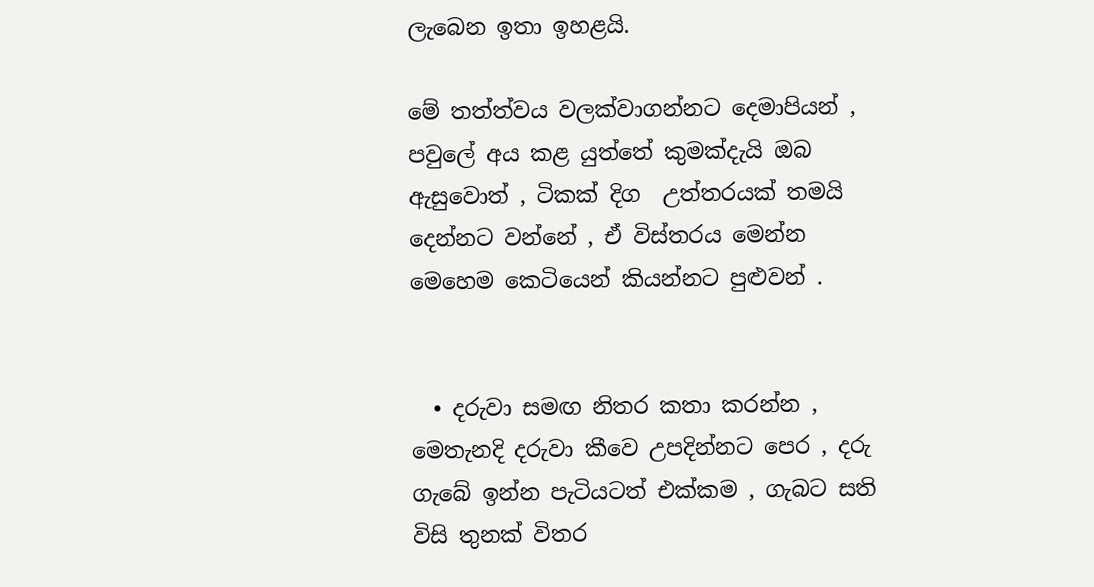ලැබෙන ඉතා ඉහළයි.

මේ තත්ත්වය වලක්වාගන්නට දෙමාපියන් , පවුලේ අය කළ යුත්තේ කුමක්දැයි ඔබ ඇසුවොත් , ටිකක් දිග  උත්තරයක් තමයි දෙන්නට වන්නේ , ඒ විස්තරය මෙන්න මෙහෙම කෙටියෙන් කියන්නට පුළුවන් .


  • දරුවා සමඟ නිතර කතා කරන්න , මෙතැනදි දරුවා කීවෙ උපදින්නට පෙර , දරු ගැබේ ඉන්න පැටියටත් එක්කම , ගැබට සති විසි තුනක් විතර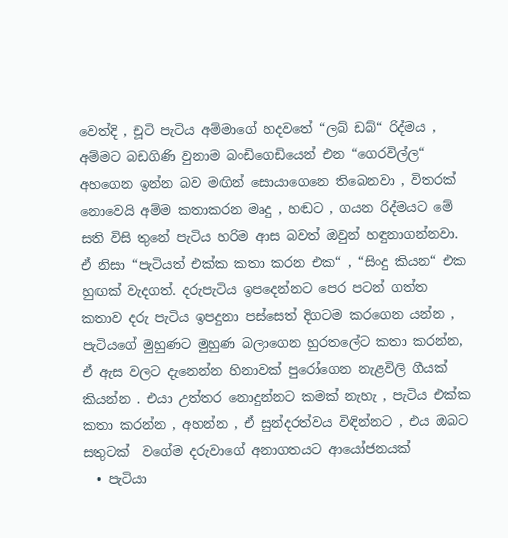වෙත්දි , චූටි පැටිය අම්මාගේ හදවතේ “ලබ් ඩබ්“ රිද්මය , අම්මට බඩගිණි වුනාම බංඩිගෙඩියෙන් එන “ගෙරවිල්ල“ අහගෙන ඉන්න බව මඟින් සොයාගෙනෙ තිබෙනවා , විතරක් නොවෙයි අම්ම කතාකරන මෘදු , හඬට , ගයන රිද්මයට මේ සති විසි තුනේ පැටිය හරිම ආස බවත් ඔවුන් හඳුනාගන්නවා. ඒ නිසා “පැටියත් එක්ක කතා කරන එක“ , “සිංදු කියන“ එක හුඟක් වැදගත්. දරුපැටිය ඉපදෙන්නට පෙර පටන් ගත්ත කතාව දරු පැටිය ඉපදුනා පස්සෙත් දිගටම කරගෙන යන්න , පැටියගේ මුහුණට මුහුණ බලාගෙන හුරතලේට කතා කරන්න, ඒ ඇස වලට දැනෙන්න හිනාවක් පුරෝගෙන නැළවිලි ගීයක් කියන්න . එයා උත්තර නොදුන්නට කමක් නැහැ , පැටිය එක්ක කතා කරන්න , අහන්න , ඒ සුන්දරත්වය විඳින්නට , එය ඔබට සතුටක්  වගේම දරුවාගේ අනාගතයට ආයෝජනයක්
  • පැටියා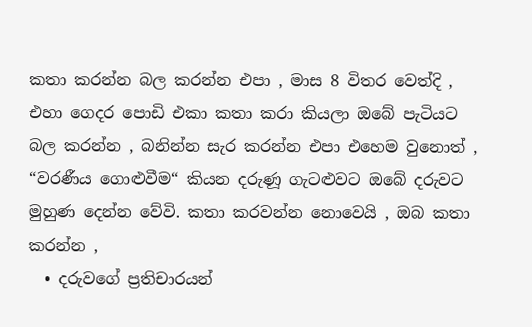කතා කරන්න බල කරන්න එපා , මාස 8 විතර වෙත්දි , එහා ගෙදර පොඩි එකා කතා කරා කියලා ඔබේ පැටියට බල කරන්න , බනින්න සැර කරන්න එපා එහෙම වුනොත් , “වරණීය ගොළුවීම“ කියන දරුණූ ගැටළුවට ඔබේ දරුවට මුහුණ දෙන්න වේවි. කතා කරවන්න නොවෙයි , ඔබ කතා කරන්න ,
  • දරුවගේ ප්‍රතිචාරයන්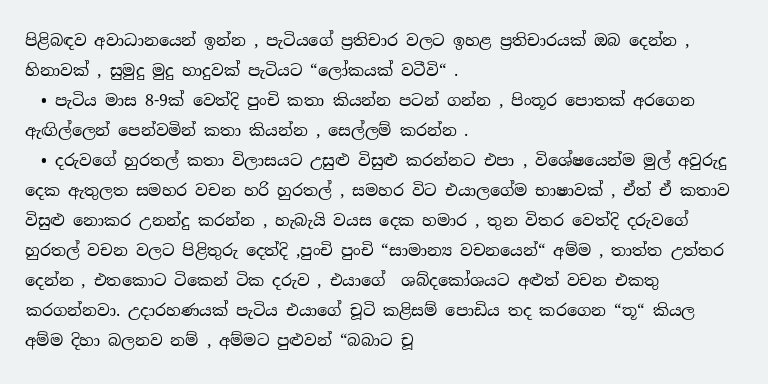පිළිබඳව අවාධානයෙන් ඉන්න , පැටියගේ ප්‍රතිචාර වලට ඉහළ ප්‍රතිචාරයක් ඔබ දෙන්න , හිනාවක් , සුමුදු මුදු හාදුවක් පැටියට “ලෝකයක් වටීවි“ .
  • පැටිය මාස 8-9ක් වෙත්දි පුංචි කතා කියන්න පටන් ගන්න , පිංතූර පොතක් අරගෙන ඇඟිල්ලෙන් පෙන්වමින් කතා කියන්න , සෙල්ලම් කරන්න .
  • දරුවගේ හුරතල් කතා විලාසයට උසුළු විසුළු කරන්නට එපා , විශේෂයෙන්ම මුල් අවුරුදු දෙක ඇතුලත සමහර වචන හරි හුරතල් , සමහර විට එයාලගේම භාෂාවක් , ඒත් ඒ කතාව විසුළු නොකර උනන්දු කරන්න , හැබැයි වයස දෙක හමාර , තුන විතර වෙත්දි දරුවගේ හුරතල් වචන වලට පිළිතුරු දෙත්දි ,පුංචි පුංචි “සාමාන්‍ය වචනයෙන්“ අම්ම , තාත්ත උත්තර දෙන්න , එතකොට ටිකෙන් ටික දරුව , එයාගේ  ශබ්දකෝශයට අළුත් වචන එකතු කරගන්නවා. උදාරහණයක් පැටිය එයාගේ චූටි කළිසම් පොඩිය තද කරගෙන “තූ“ කියල අම්ම දිහා බලනව නම් , අම්මට පුළුවන් “බබාට චූ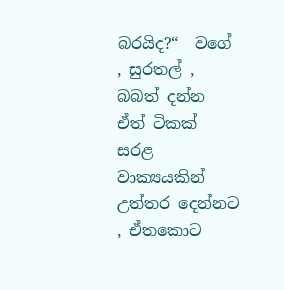බරයිද?“  වගේ , සුරතල් , බබත් දන්න ඒත් ටිකක් සරළ වාක්‍යයකින් උත්තර දෙන්නට , ඒතකොට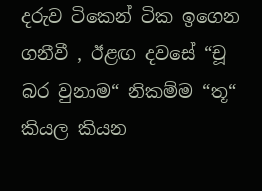දරුව ටිකෙන් ටික ඉගෙන ගනීවී , ඊළඟ දවසේ “චූ බර වුනාම“ නිකම්ම “තූ“ කියල කියන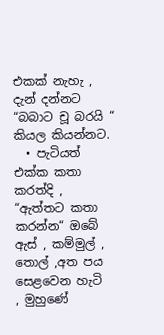එකක් නැහැ , දැන් දන්නට “බබාට චූ බරයි “ කියල කියන්නට.
  • පැටියත් එක්ක කතා කරත්දි , “ඇත්තට කතා කරන්න“ ඔබේ ඇස් , කම්මුල් , තොල් ,අත පය සෙළවෙන හැටි  , මුහුණේ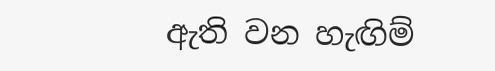ඇති වන හැඟිම්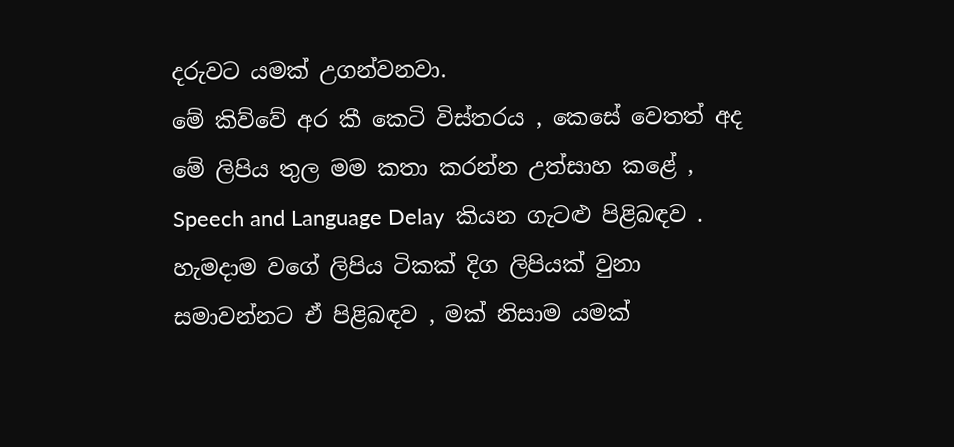දරුවට යමක් උගන්වනවා.
මේ කිව්වේ අර කී කෙටි විස්තරය , කෙසේ වෙතත් අද මේ ලිපිය තුල මම කතා කරන්න උත්සාහ කළේ , Speech and Language Delay  කියන ගැටළු පිළිබඳව . හැමදාම වගේ ලිපිය ටිකක් දිග ලිපියක් වුනා සමාවන්නට ඒ පිළිබඳව , මක් නිසාම යමක්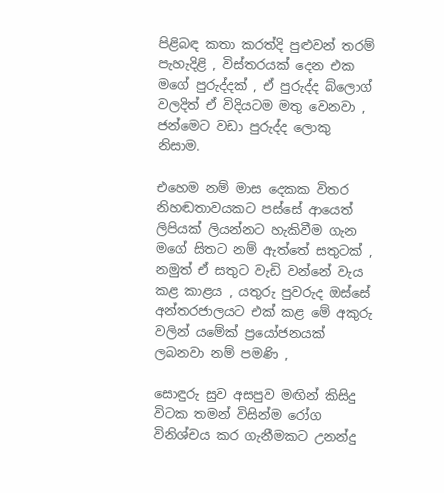පිළිබඳ කතා කරත්දි පුළුවන් තරම් පැහැදිළි , විස්තරයක් දෙන එක මගේ පුරුද්දක් , ඒ පුරුද්ද බ්ලොග් වලදිත් ඒ විදියටම මතු වෙනවා , ජන්මෙට වඩා පුරුද්ද ලොකු නිසාම.

එහෙම නම් මාස දෙකක විතර නිහඬතාවයකට පස්සේ ආයෙත් ලිපියක් ලියන්නට හැකිවීම ගැන මගේ සිතට නම් ඇත්තේ සතුටක් , නමුත් ඒ සතුට වැඩි වන්නේ වැය කළ කාළය , යතුරු පුවරුද ඔස්සේ අන්තරජාලයට එක් කළ මේ අකුරු වලින් යමේක් ප්‍රයෝජනයක් ලබනවා නම් පමණි ,

සොඳුරු සුව අසපුව මඟින් කිසිදු විටක තමන් විසින්ම රෝග විනිශ්චය කර ගැනීමකට උනන්දු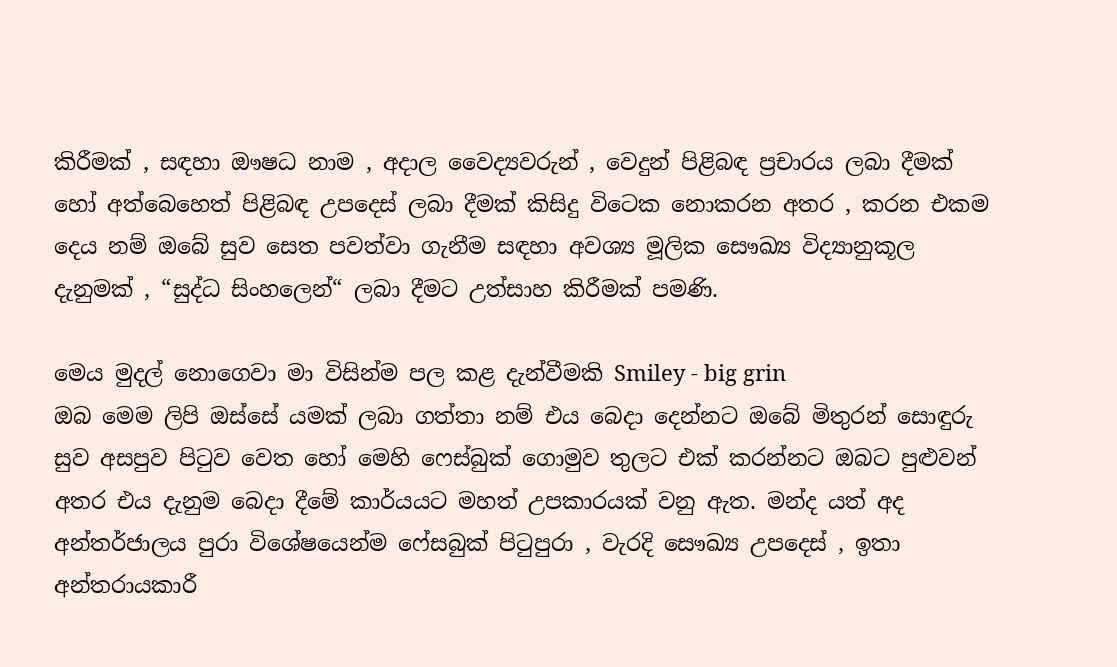කිරීමක් , සඳහා ඖෂධ නාම , අදාල වෛද්‍යවරුන් , වෙදුන් පිළිබඳ ප්‍රචාරය ලබා දීමක් හෝ අත්බෙහෙත් පිළිබඳ උපදෙස් ලබා දීමක් කිසිදු විටෙක නොකරන අතර , කරන එකම දෙය නම් ඔබේ සුව සෙත පවත්වා ගැනීම සඳහා අවශ්‍ය මූලික සෞඛ්‍ය විද්‍යානුකූල දැනුමක් , “සුද්ධ සිංහලෙන්“ ලබා දීමට උත්සාහ කිරීමක් පමණි.

මෙය මුදල් නොගෙවා මා විසින්ම පල කළ දැන්වීමකි Smiley - big grin
ඔබ මෙම ලිපි ඔස්සේ යමක් ලබා ගත්තා නම් එය බෙදා දෙන්නට ඔබේ මිතුරන් සොඳුරු සුව අසපුව පිටුව වෙත හෝ මෙහි ෆෙස්බුක් ගොමුව තුලට එක් කරන්නට ඔබට පුළුවන් අතර එය දැනුම බෙදා දීමේ කාර්යයට මහත් උපකාරයක් වනු ඇත. මන්ද යත් අද අන්තර්ජාලය පුරා විශේෂයෙන්ම ෆේසබුක් පිටුපුරා , වැරදි සෞඛ්‍ය උපදෙස් , ඉතා අන්තරායකාරී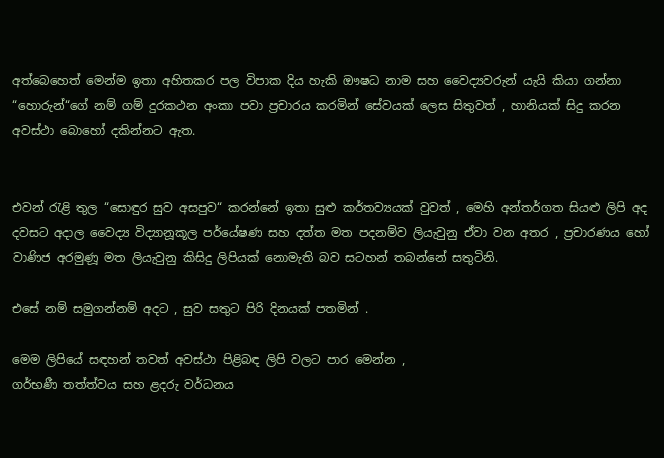අත්බෙහෙත් මෙන්ම ඉතා අහිතකර පල විපාක දිය හැකි ඖෂධ නාම සහ වෛද්‍යවරුන් යැයි කියා ගන්නා “හොරුන්“ගේ නම් ගම් දුරකථන අංකා පවා ප්‍රචාරය කරමින් සේවයක් ලෙස සිතුවත් , හානියක් සිදු කරන අවස්ථා බොහෝ දකින්නට ඇත.


එවන් රැළි තුල “සොඳුර සුව අසපුව“ කරන්නේ ඉතා සුළු කර්තව්‍යයක් වුවත් , මෙහි අන්තර්ගත සියළු ලිපි අද දවසට අදාල වෛද්‍ය විද්‍යානූකූල පර්යේෂණ සහ දත්ත මත පදනම්ව ලියැවුනු ඒවා වන අතර , ප්‍රචාරණය හෝ වාණිජ අරමුණූ මත ලියැවුනු කිසිදු ලිපියක් නොමැති බව සටහන් තබන්නේ සතුටිනි.

එසේ නම් සමුගන්නම් අදට , සුව සතුට පිරි දිනයක් පතමින් .

මෙම ලිපියේ සඳහන් තවත් අවස්ථා පිළිබඳ ලිපි වලට පාර මෙන්න ,
ගර්භණී තත්ත්වය සහ ළදරු වර්ධනය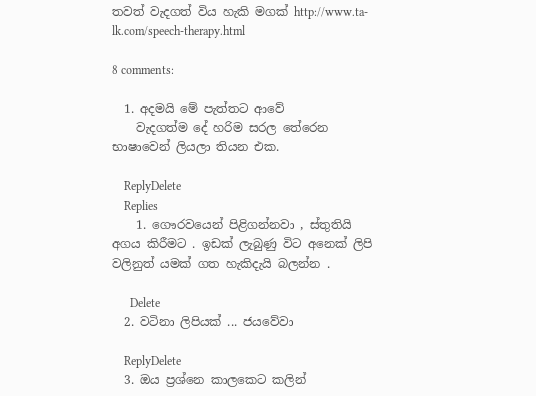තවත් වැදගත් විය හැකි මගක් http://www.ta-lk.com/speech-therapy.html

8 comments:

  1. අදමයි මේ පැත්තට ආවේ
    වැදගත්ම දේ හරිම සරල තේරෙන භාෂාවෙන් ලියලා තියන එක.

    ReplyDelete
    Replies
    1. ගෞරවයෙන් පිළිගන්නවා , ස්තුතියි අගය කිරීමට . ඉඩක් ලැබුණු විට අනෙක් ලිපි වලිනුත් යමක් ගත හැකිදැයි බලන්න .

      Delete
  2. වටිනා ලිපියක් ... ජයවේවා

    ReplyDelete
  3. ඔය ප්‍රශ්නෙ කාලකෙට කලින්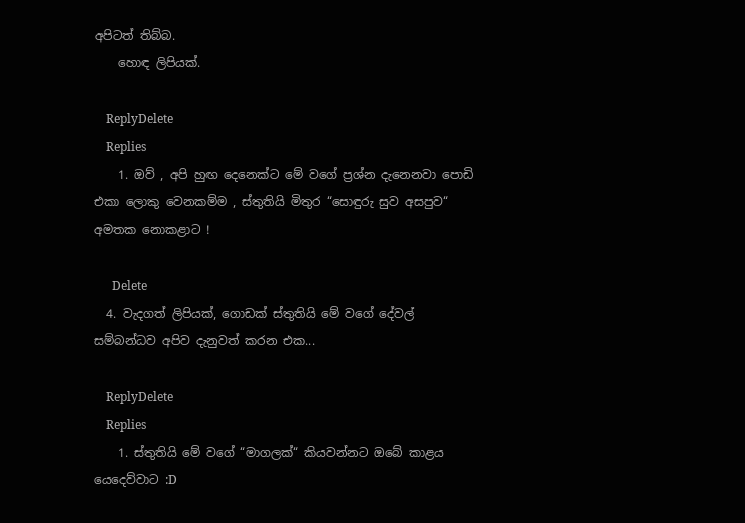අපිටත් තිබ්බ.
    හොඳ ලිපියක්.

    ReplyDelete
    Replies
    1. ඔව් , අපි හුඟ දෙනෙක්ට මේ වගේ ප්‍රශ්න දැනෙනවා පොඩි එකා ලොකු වෙනකම්ම , ස්තුතියි මිතුර “සොඳුරු සුව අසපුව“ අමතක නොකළාට !

      Delete
  4. වැදගත් ලිපියක්, ගොඩක් ස්තුතියි මේ වගේ දේවල් සම්බන්ධව අපිව දැනුවත් කරන එක...

    ReplyDelete
    Replies
    1. ස්තුතියි මේ වගේ “මාගලක්“ කියවන්නට ඔබේ කාළය යෙදෙව්වාට :D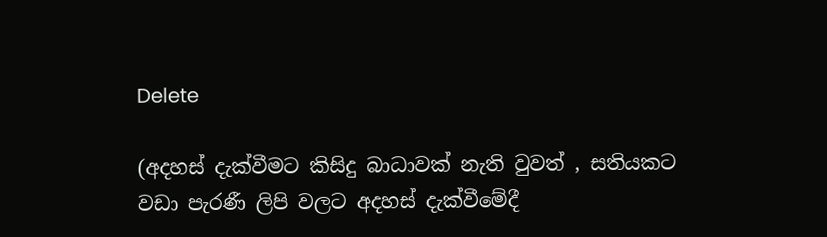Delete

(අදහස් දැක්වීමට කිසිදු බාධාවක් නැති වුවත් , සතියකට වඩා පැරණී ලිපි වලට අදහස් දැක්වීමේදී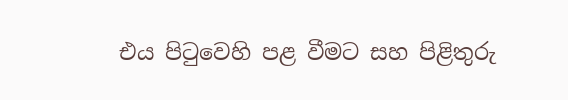එය පිටුවෙහි පළ වීමට සහ පිළිතුරු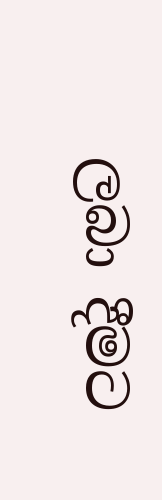ලබා දීමට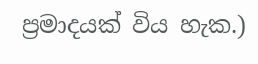ප්‍රමාදයක් විය හැක.)